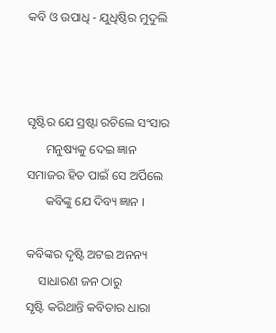କବି ଓ ଉପାଧି - ଯୁଧିଷ୍ଠିର ମୁଦୁଲି



ସୃଷ୍ଟିର ଯେ ସ୍ରଷ୍ଟା ରଚିଲେ ସଂସାର
      ମନୁଷ୍ୟକୁ ଦେଇ ଜ୍ଞାନ
ସମାଜର ହିତ ପାଇଁ ସେ ଅର୍ପିଲେ
      କବିଙ୍କୁ ଯେ ଦିବ୍ୟ ଜ୍ଞାନ ।

କବିଙ୍କର ଦୃଷ୍ଟି ଅଟଇ ଅନନ୍ୟ
    ସାଧାରଣ ଜନ ଠାରୁ
ସୃଷ୍ଟି କରିଥାନ୍ତି କବିତାର ଧାରା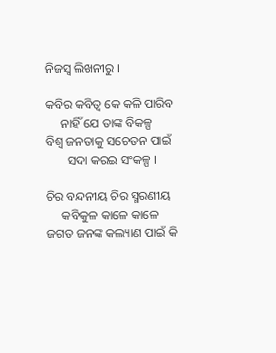ନିଜସ୍ବ ଲିଖନୀରୁ ।

କବିର କବିତ୍ୱ କେ କଳି ପାରିବ
     ନାହିଁ ଯେ ତାଙ୍କ ବିକଳ୍ପ
ବିଶ୍ୱ ଜନତାକୁ ସଚେତନ ପାଇଁ
       ସଦା କରଇ ସଂକଳ୍ପ ।

ଚିର ବନ୍ଦନୀୟ ଚିର ସ୍ମରଣୀୟ
     କବିକୁଳ କାଳେ କାଳେ
ଜଗତ ଜନଙ୍କ କଲ୍ୟାଣ ପାଇଁ କି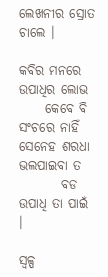ଲେଖନୀର ସ୍ରୋତ ଚାଲେ ।

କବିର ମନରେ ଉପାଧିର ଲୋଭ
     କେବେ ବି ସଂଚରେ ନାହିଁ
ସେନେହ ଶରଧା ଭଲପାଇବା ତ
        ବଡ ଉପାଧି ତା ପାଇଁ ।

ସ୍ୱଳ୍ପ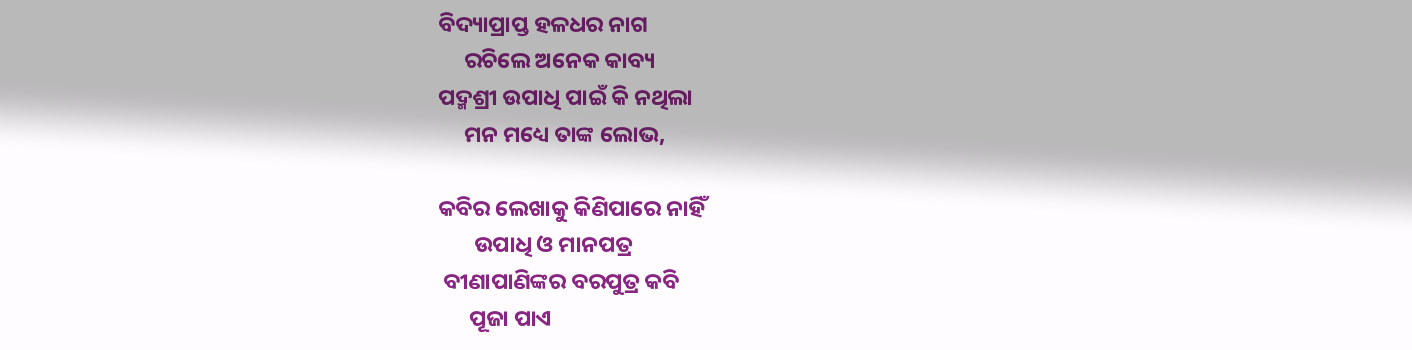ବିଦ୍ୟାପ୍ରାପ୍ତ ହଳଧର ନାଗ
     ରଚିଲେ ଅନେକ କାବ୍ୟ
ପଦ୍ମଶ୍ରୀ ଉପାଧି ପାଇଁ କି ନଥିଲା
     ମନ ମଧ୍ୟେ ତାଙ୍କ ଲୋଭ,

କବିର ଲେଖାକୁ କିଣିପାରେ ନାହିଁ
       ଉପାଧି ଓ ମାନପତ୍ର
 ବୀଣାପାଣିଙ୍କର ବରପୁତ୍ର କବି
      ପୂଜା ପାଏ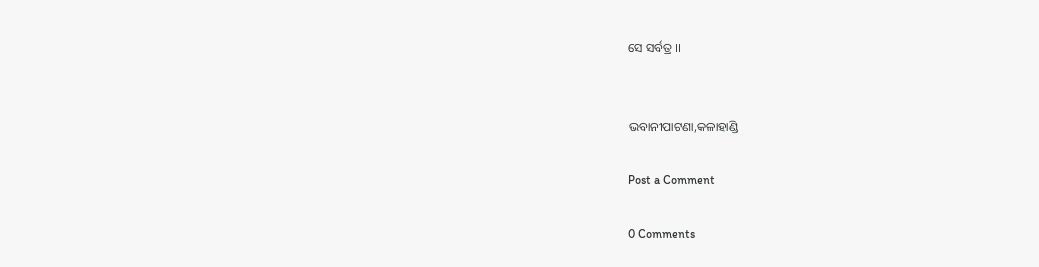ସେ ସର୍ବତ୍ର ।।


ଭବାନୀପାଟଣା,କଳାହାଣ୍ଡି

Post a Comment

0 Comments